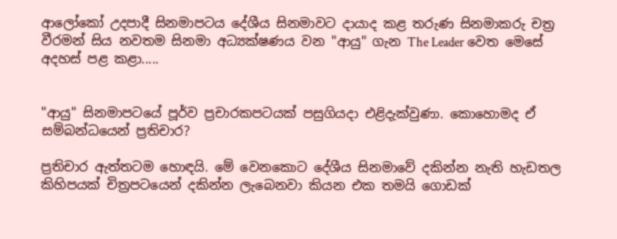ආලෝකෝ උදපාදී සිනමාපටය දේශීය සිනමාවට දායාද කළ තරුණ සිනමාකරු චත්‍ර වීරමන් සිය නවතම සිනමා අධ්‍යක්ෂණය වන "ආයු" ගැන The Leader වෙත මෙසේ අදහස් පළ කළා.....


"ආයු" සිනමාපටයේ පූර්ව ප්‍රචාරකපටයක් පසුගියදා එළිදැක්වුණා. කොහොමද ඒ සම්බන්ධයෙන් ප්‍රතිචාර?

ප්‍රතිචාර ඇත්තටම හොඳයි. මේ වෙනකොට දේශීය සිනමාවේ දකින්න නැති හැඩතල කිහිපයක් චිත්‍රපටයෙන් දකින්න ලැබෙනවා කියන එක තමයි ගොඩක්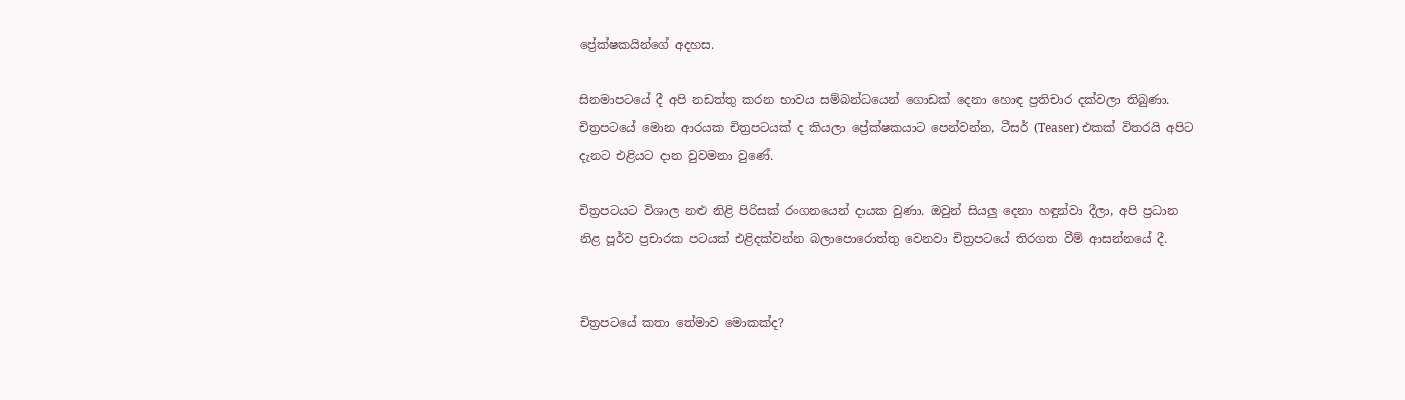ප්‍රේක්ෂකයින්ගේ අදහස.

සිනමාපටයේ දී අපි නඩත්තු කරන භාවය සම්බන්ධයෙන් ගොඩක් දෙනා හොඳ ප්‍රතිචාර දක්වලා තිබුණා. චිත්‍රපටයේ මොන ආරයක චිත්‍රපටයක් ද කියලා ප්‍රේක්ෂකයාට පෙන්වන්න, ටීසර් (Teaser) එකක් විතරයි අපිට දැනට එළියට දාන වුවමනා වුණේ.

චිත්‍රපටයට විශාල නළු නිළි පිරිසක් රංගනයෙන් දායක වුණා. ඔවුන් සියලු දෙනා හඳුන්වා දීලා, අපි ප්‍රධාන නිළ පූර්ව ප්‍රචාරක පටයක් එළිදක්වන්න බලාපොරොත්තු වෙනවා චිත්‍රපටයේ තිරගත වීම් ආසන්නයේ දී.


චිත්‍රපටයේ කතා තේමාව මොකක්ද?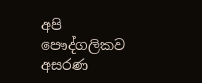අපි පෞද්ගලිකව අසරණ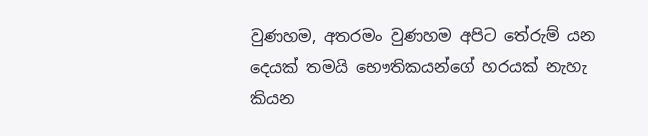වුණහම, අතරමං වුණහම අපිට තේරුම් යන දෙයක් තමයි භෞතිකයන්ගේ හරයක් නැහැ කියන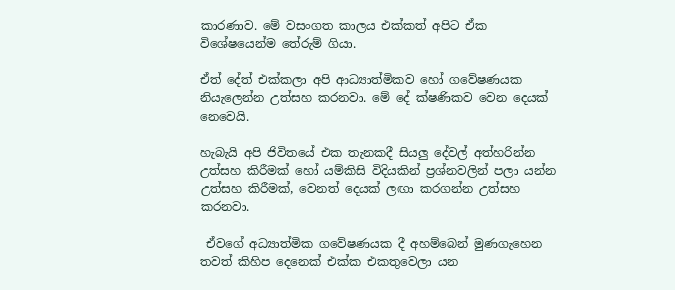කාරණාව. මේ වසංගත කාලය එක්කත් අපිට ඒක විශේෂයෙන්ම තේරුම් ගියා.

ඒත් දේත් එක්කලා අපි ආධ්‍යාත්මිකව හෝ ගවේෂණයක  නියැලෙන්න උත්සහ කරනවා. මේ දේ ක්ෂණිකව වෙන දෙයක් නෙවෙයි.

හැබැයි අපි ජිවිතයේ එක තැනකදී සියලු දේවල් අත්හරින්න උත්සහ කිරීමක් හෝ යම්කිසි විදියකින් ප්‍රශ්නවලින් පලා යන්න උත්සහ කිරීමක්, වෙනත් දෙයක් ලඟා කරගන්න උත්සහ කරනවා.

 ඒවගේ අධ්‍යාත්මික ගවේෂණයක දී අහම්බෙන් මුණගැහෙන තවත් කිහිප දෙනෙක් එක්ක එකතුවෙලා යන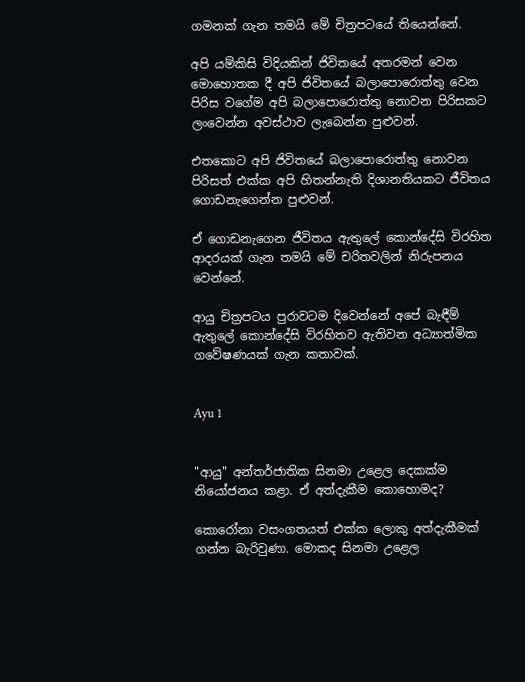ගමනක් ගැන තමයි මේ චිත්‍රපටයේ තියෙන්නේ.

අපි යම්කිසි විදියකින් ජිවිතයේ අතරමන් වෙන මොහොතක දී අපි ජිවිතයේ බලාපොරොත්තු වෙන පිරිස වගේම අපි බලාපොරොත්තු නොවන පිරිසකට ලංවෙන්න අවස්ථාව ලැබෙන්න පුළුවන්.

එතකොට අපි ජිවිතයේ බලාපොරොත්තු නොවන පිරිසත් එක්ක අපි හිතන්නැති දිශානතියකට ජීවිතය ගොඩනැගෙන්න පුළුවන්.

ඒ ගොඩනැගෙන ජීවිතය ඇතුලේ කොන්දේසි විරහිත ආදරයක් ගැන තමයි මේ චරිතවලින් නිරුපනය වෙන්නේ.

ආයු චිත්‍රපටය පුරාවටම දිවෙන්නේ අපේ බැඳීම් ඇතුලේ කොන්දේසි විරහිතව ඇතිවන අධ්‍යාත්මික ගවේෂණයක් ගැන කතාවක්.


Ayu 1


"ආයු" අන්තර්ජාතික සිනමා උළෙල දෙකක්ම නියෝජනය කළා. ඒ අත්දැකීම කොහොමද?

කොරෝනා වසංගතයත් එක්ක ලොකු අත්දැකීමක් ගන්න බැරිවුණා. මොකද සිනමා උළෙල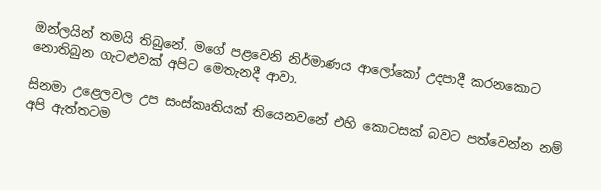ඔන්ලයින් තමයි තිබුනේ. මගේ පළවෙනි නිර්මාණය ආලෝකෝ උදපාදී කරනකොට නොතිබුන ගැටළුවක් අපිට මෙතැනදී ආවා.

සිනමා උළෙලවල උප සංස්කෘතියක් තියෙනවනේ එහි කොටසක් බවට පත්වෙන්න නම් අපි ඇත්තටම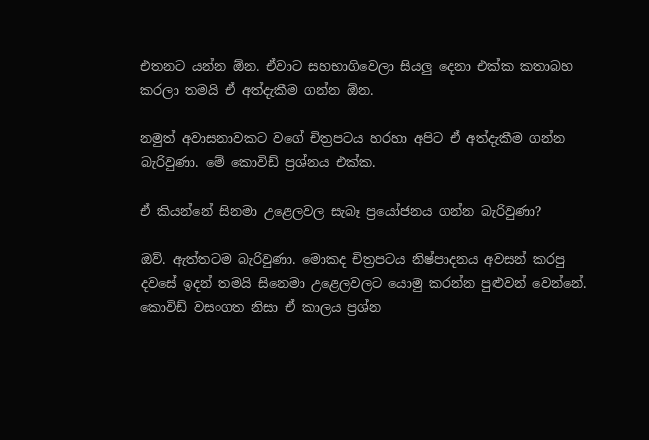එතනට යන්න ඕන. ඒවාට සහභාගිවෙලා සියලු දෙනා එක්ක කතාබහ කරලා තමයි ඒ අත්දැකීම ගන්න ඕන.

නමුත් අවාසනාවකට වගේ චිත්‍රපටය හරහා අපිට ඒ අත්දැකීම ගන්න බැරිවුණා. මේ කොවිඩ් ප්‍රශ්නය එක්ක.

ඒ කියන්නේ සිනමා උළෙලවල සැබෑ ප්‍රයෝජනය ගන්න බැරිවුණා?

ඔව්. ඇත්තටම බැරිවුණා. මොකද චිත්‍රපටය නිෂ්පාදනය අවසන් කරපු දවසේ ඉදන් තමයි සිනෙමා උළෙලවලට යොමු කරන්න පුළුවන් වෙන්නේ. කොවිඩ් වසංගත නිසා ඒ කාලය ප්‍රශ්න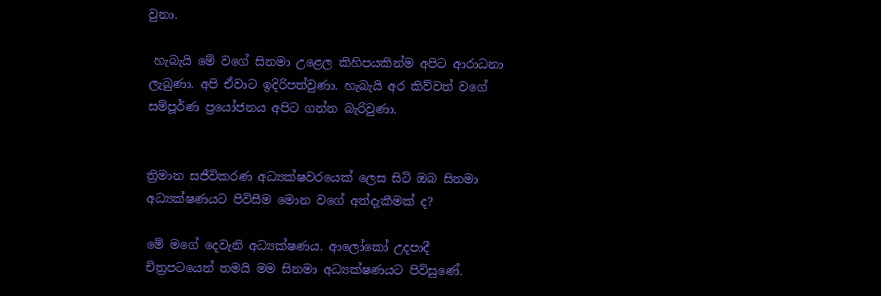වුනා.

 හැබැයි මේ වගේ සිනමා උළෙල කිහිපයකින්ම අපිට ආරාධනා ලැබුණා. අපි ඒවාට ඉදිරිපත්වුණා. හැබැයි අර කිව්වත් වගේ සම්පූර්ණ ප්‍රයෝජනය අපිට ගන්න බැරිවුණා.


ත්‍රිමාන සජීවිකරණ අධ්‍යක්ෂවරයෙක් ලෙස සිටි ඔබ සිනමා අධ්‍යක්ෂණයට පිවිසීම මොන වගේ අත්දැකීමක් ද?

මේ මගේ දෙවැනි අධ්‍යක්ෂණය. ආලෝකෝ උදපාදී චිත්‍රපටයෙන් තමයි මම සිනමා අධ්‍යක්ෂණයට පිවිසුණේ.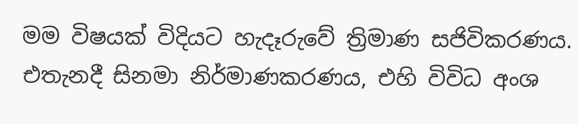මම විෂයක් විදියට හැදෑරුවේ ත්‍රිමාණ සජිවිකරණය. එතැනදී සිනමා නිර්මාණකරණය, එහි විවිධ අංශ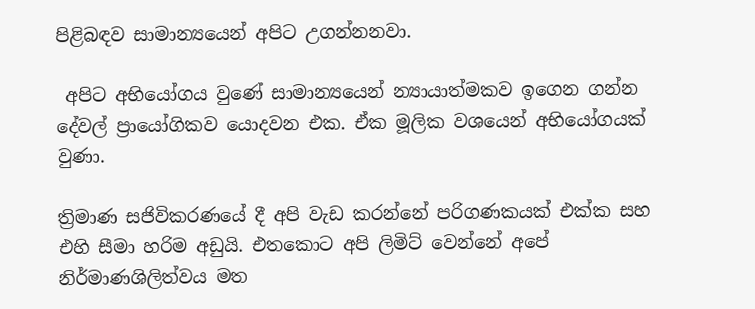පිළිබඳව සාමාන්‍යයෙන් අපිට උගන්නනවා.

 අපිට අභියෝගය වුණේ සාමාන්‍යයෙන් න්‍යායාත්මකව ඉගෙන ගන්න දේවල් ප්‍රායෝගිකව යොදවන එක. ඒක මූලික වශයෙන් අභියෝගයක් වුණා.

ත්‍රිමාණ සජිවිකරණයේ දී අපි වැඩ කරන්නේ පරිගණකයක් එක්ක සහ එහි සීමා හරිම අඩුයි. එතකොට අපි ලිමිට් වෙන්නේ අපේ නිර්මාණශිලිත්වය මත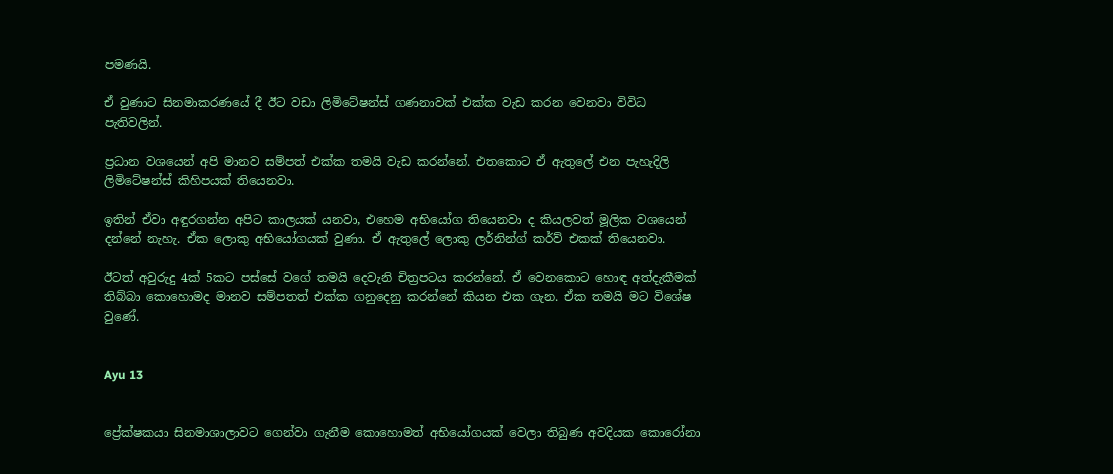පමණයි.

ඒ වුණාට සිනමාකරණයේ දී ඊට වඩා ලිමිටේෂන්ස් ගණනාවක් එක්ක වැඩ කරන වෙනවා විවිධ පැතිවලින්.

ප්‍රධාන වශයෙන් අපි මානව සම්පත් එක්ක තමයි වැඩ කරන්නේ. එතකොට ඒ ඇතුලේ එන පැහැදිලි ලිමිටේෂන්ස් කිහිපයක් තියෙනවා.

ඉතින් ඒවා අඳුරගන්න අපිට කාලයක් යනවා, එහෙම අභියෝග තියෙනවා ද කියලවත් මූලික වශයෙන් දන්නේ නැහැ. ඒක ලොකු අභියෝගයක් වුණා. ඒ ඇතුලේ ලොකු ලර්නින්ග් කර්ව් එකක් තියෙනවා.

ඊටත් අවුරුදු 4ක් 5කට පස්සේ වගේ තමයි දෙවැනි චිත්‍රපටය කරන්නේ. ඒ වෙනකොට හොඳ අත්දැකීමක් තිබ්බා කොහොමද මානව සම්පතත් එක්ක ගනුදෙනු කරන්නේ කියන එක ගැන. ඒක තමයි මට විශේෂ වුණේ.


Ayu 13


ප්‍රේක්ෂකයා සිනමාශාලාවට ගෙන්වා ගැනීම කොහොමත් අභියෝගයක් වෙලා තිබුණ අවදියක කොරෝනා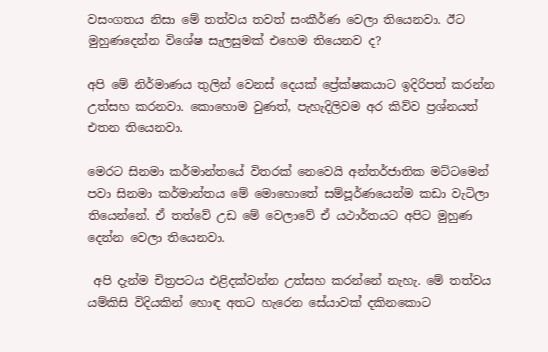වසංගතය නිසා මේ තත්වය තවත් සංකීර්ණ වෙලා තියෙනවා. ඊට මුහුණදෙන්න විශේෂ සැලසුමක් එහෙම තියෙනව ද?

අපි මේ නිර්මාණය තුලින් වෙනස් දෙයක් ප්‍රේක්ෂකයාට ඉදිරිපත් කරන්න උත්සහ කරනවා. කොහොම වුණත්, පැහැදිලිවම අර කිව්ව ප්‍රශ්නයත් එතන තියෙනවා.

මෙරට සිනමා කර්මාන්තයේ විතරක් නෙවෙයි අන්තර්ජාතික මට්ටමෙන් පවා සිනමා කර්මාන්තය මේ මොහොතේ සම්පූර්ණයෙන්ම කඩා වැටිලා තියෙන්නේ. ඒ තත්වේ උඩ මේ වෙලාවේ ඒ යථාර්තයට අපිට මුහුණ දෙන්න වෙලා තියෙනවා.

 අපි දැන්ම චිත්‍රපටය එළිදක්වන්න උත්සහ කරන්නේ නැහැ. මේ තත්වය යම්කිසි විදියකින් හොඳ අතට හැරෙන සේයාවක් දකිනකොට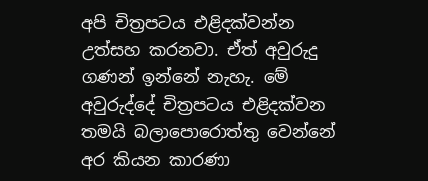අපි චිත්‍රපටය එළිදක්වන්න උත්සහ කරනවා. ඒත් අවුරුදු ගණන් ඉන්නේ නැහැ. මේ අවුරුද්දේ චිත්‍රපටය එළිදක්වන තමයි බලාපොරොත්තු වෙන්නේ අර කියන කාරණා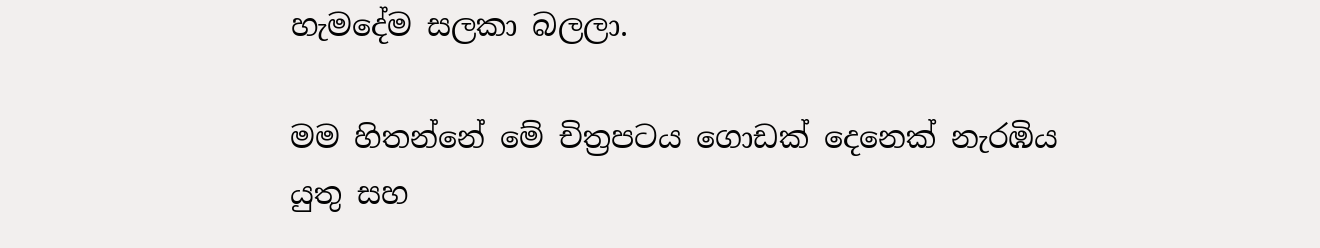හැමදේම සලකා බලලා.

මම හිතන්නේ මේ චිත්‍රපටය ගොඩක් දෙනෙක් නැරඹිය යුතු සහ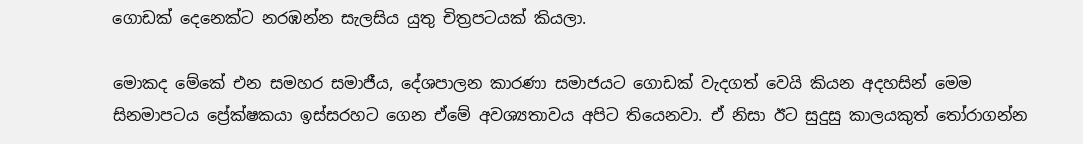ගොඩක් දෙනෙක්ට නරඹන්න සැලසිය යුතු චිත්‍රපටයක් කියලා.

මොකද මේකේ එන සමහර සමාජීය, දේශපාලන කාරණා සමාජයට ගොඩක් වැදගත් වෙයි කියන අදහසින් මෙම සිනමාපටය ප්‍රේක්ෂකයා ඉස්සරහට ගෙන ඒමේ අවශ්‍යතාවය අපිට තියෙනවා. ඒ නිසා ඊට සුදුසු කාලයකුත් තෝරාගන්න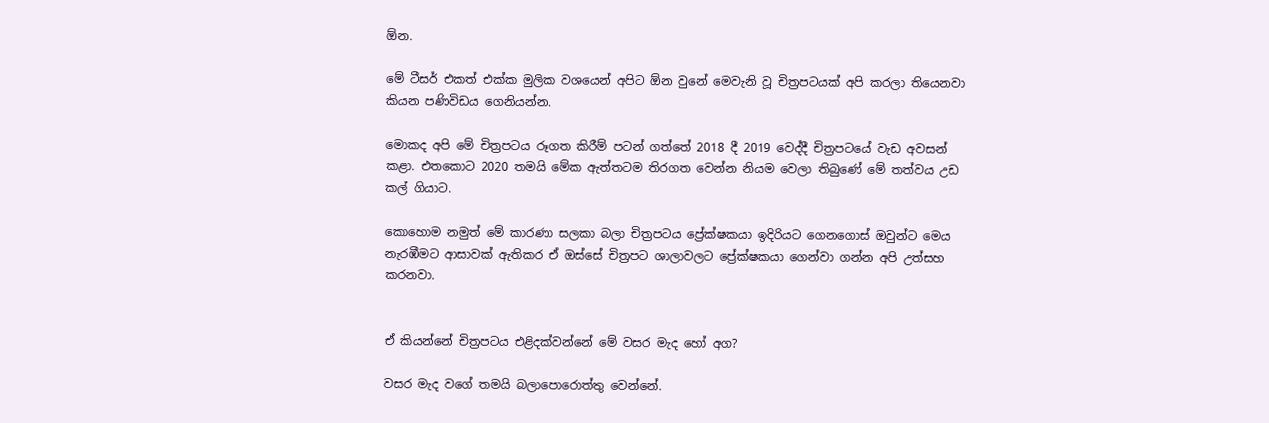ඕන.

මේ ටීසර් එකත් එක්ක මුලික වශයෙන් අපිට ඕන වුනේ මෙවැනි වූ චිත්‍රපටයක් අපි කරලා තියෙනවා කියන පණිවිඩය ගෙනියන්න.

මොකද අපි මේ චිත්‍රපටය රූගත කිරීම් පටන් ගත්තේ 2018 දී 2019 වෙද්දී චිත්‍රපටයේ වැඩ අවසන් කළා. එතකොට 2020 තමයි මේක ඇත්තටම තිරගත වෙන්න නියම වෙලා තිබුණේ මේ තත්වය උඩ කල් ගියාට.

කොහොම නමුත් මේ කාරණා සලකා බලා චිත්‍රපටය ප්‍රේක්ෂකයා ඉදිරියට ගෙනගොස් ඔවුන්ට මෙය නැරඹීමට ආසාවක් ඇතිකර ඒ ඔස්සේ චිත්‍රපට ශාලාවලට ප්‍රේක්ෂකයා ගෙන්වා ගන්න අපි උත්සහ කරනවා.


ඒ කියන්නේ චිත්‍රපටය එළිදක්වන්නේ මේ වසර මැද හෝ අග?

වසර මැද වගේ තමයි බලාපොරොත්තු වෙන්නේ.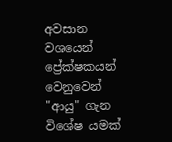අවසාන වශයෙන් ප්‍රේක්ෂකයන් වෙනුවෙන් "ආයු" ගැන විශේෂ යමක්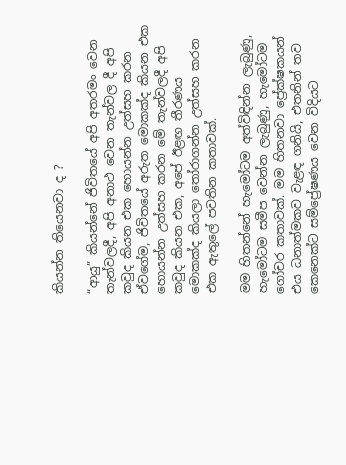කියන්න තියෙනවා ද ?

“ආයු” කියන්නේ ජිවිතයේ අපි අතරමං වෙන තැන්වලදී, අපි අනාථ වෙන තැන්වල දී අපි කවුද කියන එක හොයන්න උත්සහ කරන ඒවගේම, ජිවිතයේ අරුත මොකක්ද කියන එක හොයන්න උත්සහ කරන මේ තැන්වලදී අපි කවුද කියන එක, අපේ ඊළඟ තීරණය මොකක්ද කියලා තෝරාගන්න උත්සහ කරන එක ඇතුලේ පවතින කතාවක්.

මම හිතන්නේ හැමෝටම අත්විඳින්න ලැබුණු, හැමෝටම සමීප වෙන්න ලැබුණු, හැමෝටම ගෝචර කතාවක්. මම හිතනවා ප්‍රේක්ෂකයන් එය ධනාත්මකව වැළඳ ගනියි, එතනින් තව කෙනෙක්ට සම්ප්‍රේෂණය වෙන විදියට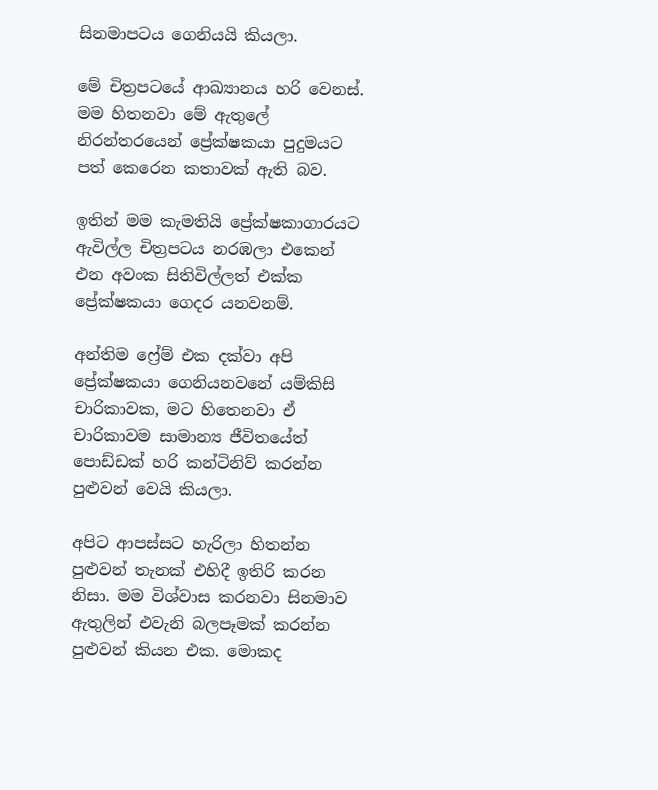සිනමාපටය ගෙනියයි කියලා.

මේ චිත්‍රපටයේ ආඛ්‍යානය හරි වෙනස්. මම හිතනවා මේ ඇතුලේ නිරන්තරයෙන් ප්‍රේක්ෂකයා පුදුමයට පත් කෙරෙන කතාවක් ඇති බව.

ඉතින් මම කැමතියි ප්‍රේක්ෂකාගාරයට ඇවිල්ල චිත්‍රපටය නරඹලා එකෙන් එන අවංක සිතිවිල්ලත් එක්ක ප්‍රේක්ෂකයා ගෙදර යනවනම්.

අන්තිම ෆ්‍රේම් එක දක්වා අපි ප්‍රේක්ෂකයා ගෙනියනවනේ යම්කිසි චාරිකාවක, මට හිතෙනවා ඒ චාරිකාවම සාමාන්‍ය ජීවිතයේත් පොඩ්ඩක් හරි කන්ටිනිව් කරන්න පුළුවන් වෙයි කියලා.

අපිට ආපස්සට හැරිලා හිතන්න පුළුවන් තැනක් එහිදී ඉතිරි කරන නිසා. මම විශ්වාස කරනවා සිනමාව ඇතුලින් එවැනි බලපෑමක් කරන්න පුළුවන් කියන එක. මොකද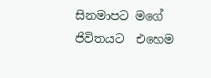සිනමාපට මගේ ජිවිතයට  එහෙම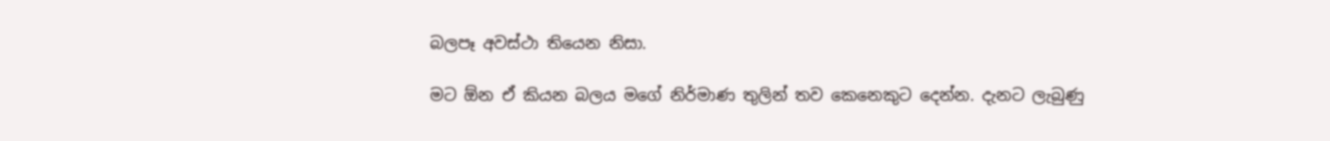බලපෑ අවස්ථා තියෙන නිසා.

මට ඕන ඒ කියන බලය මගේ නිර්මාණ තුලින් තව කෙනෙකුට දෙන්න. දැනට ලැබුණු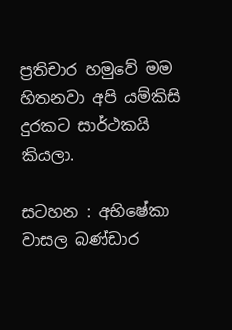ප්‍රතිචාර හමුවේ මම හිතනවා අපි යම්කිසි දුරකට සාර්ථකයි කියලා.

සටහන : අභිෂේකා වාසල බණ්ඩාර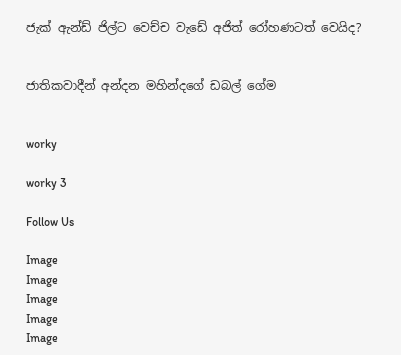ජැක් ඇන්ඩ් ජිල්ට වෙච්ච වැඩේ අජිත් රෝහණටත් වෙයිද?


ජාතිකවාදීන් අන්දන මහින්දගේ ඩබල් ගේම


worky

worky 3

Follow Us

Image
Image
Image
Image
Image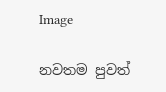Image

නවතම පුවත්